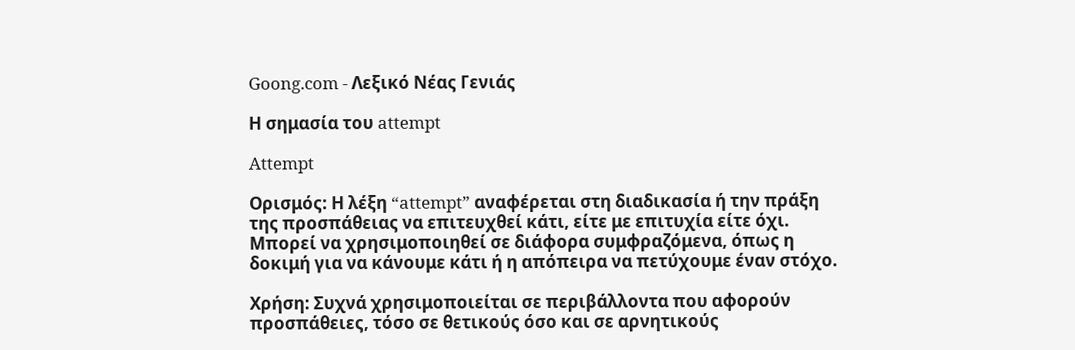Goong.com - Λεξικό Νέας Γενιάς

Η σημασία του attempt

Attempt

Ορισμός: Η λέξη “attempt” αναφέρεται στη διαδικασία ή την πράξη της προσπάθειας να επιτευχθεί κάτι, είτε με επιτυχία είτε όχι. Μπορεί να χρησιμοποιηθεί σε διάφορα συμφραζόμενα, όπως η δοκιμή για να κάνουμε κάτι ή η απόπειρα να πετύχουμε έναν στόχο.

Χρήση: Συχνά χρησιμοποιείται σε περιβάλλοντα που αφορούν προσπάθειες, τόσο σε θετικούς όσο και σε αρνητικούς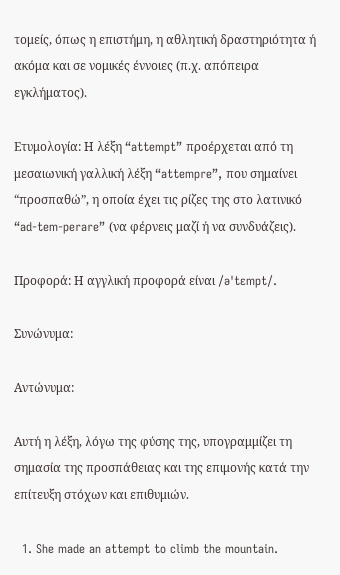τομείς, όπως η επιστήμη, η αθλητική δραστηριότητα ή ακόμα και σε νομικές έννοιες (π.χ. απόπειρα εγκλήματος).

Ετυμολογία: Η λέξη “attempt” προέρχεται από τη μεσαιωνική γαλλική λέξη “attempre”, που σημαίνει “προσπαθώ”, η οποία έχει τις ρίζες της στο λατινικό “ad-tem-perare” (να φέρνεις μαζί ή να συνδυάζεις).

Προφορά: Η αγγλική προφορά είναι /əˈtɛmpt/.

Συνώνυμα:

Αντώνυμα:

Αυτή η λέξη, λόγω της φύσης της, υπογραμμίζει τη σημασία της προσπάθειας και της επιμονής κατά την επίτευξη στόχων και επιθυμιών.

  1. She made an attempt to climb the mountain.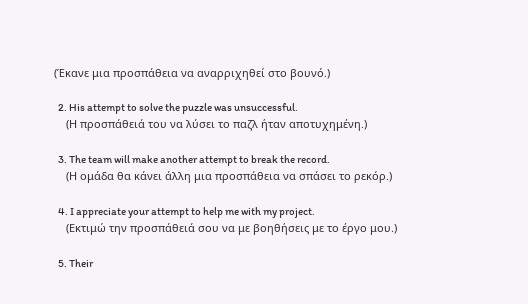(Έκανε μια προσπάθεια να αναρριχηθεί στο βουνό.)

  2. His attempt to solve the puzzle was unsuccessful.
    (Η προσπάθειά του να λύσει το παζλ ήταν αποτυχημένη.)

  3. The team will make another attempt to break the record.
    (Η ομάδα θα κάνει άλλη μια προσπάθεια να σπάσει το ρεκόρ.)

  4. I appreciate your attempt to help me with my project.
    (Εκτιμώ την προσπάθειά σου να με βοηθήσεις με το έργο μου.)

  5. Their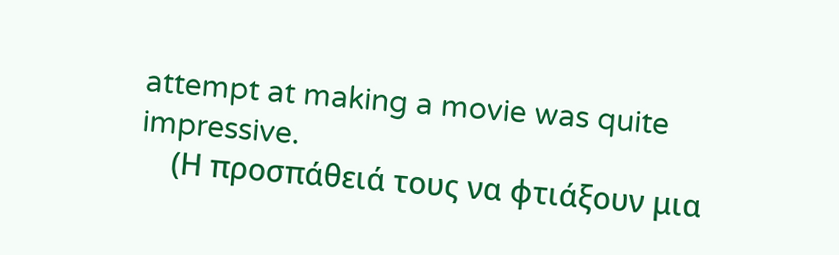attempt at making a movie was quite impressive.
    (Η προσπάθειά τους να φτιάξουν μια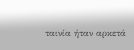ταινία ήταν αρκετά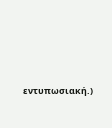εντυπωσιακή.)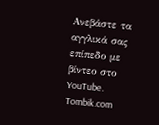Ανεβάστε τα αγγλικά σας επίπεδο με βίντεο στο YouTube. Tombik.com